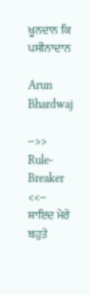ਖੂਨਦਾਨ ਕਿ ਪਸੀਨਾਦਾਨ

Arun Bhardwaj

-->> Rule-Breaker <<--
ਸ਼ਾਇਦ ਮੇਰੇ ਬਹੁਤੇ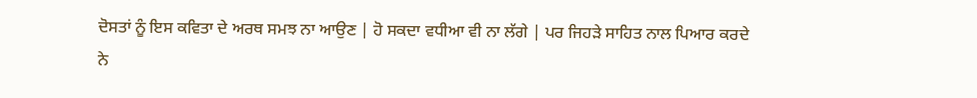ਦੋਸਤਾਂ ਨੂੰ ਇਸ ਕਵਿਤਾ ਦੇ ਅਰਥ ਸਮਝ ਨਾ ਆਉਣ | ਹੋ ਸਕਦਾ ਵਧੀਆ ਵੀ ਨਾ ਲੱਗੇ | ਪਰ ਜਿਹੜੇ ਸਾਹਿਤ ਨਾਲ ਪਿਆਰ ਕਰਦੇ ਨੇ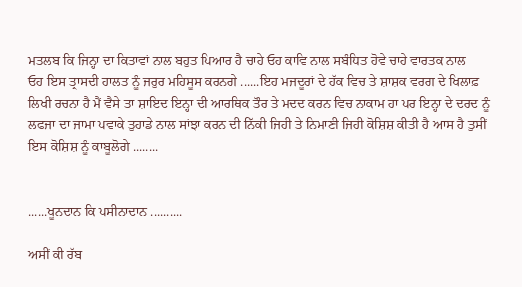ਮਤਲਬ ਕਿ ਜਿਨ੍ਹਾ ਦਾ ਕਿਤਾਵਾਂ ਨਾਲ ਬਹੁਤ ਪਿਆਰ ਹੈ ਚਾਹੇ ਓਹ ਕਾਵਿ ਨਾਲ ਸਬੰਧਿਤ ਹੋਵੇ ਚਾਹੇ ਵਾਰਤਕ ਨਾਲ
ਓਹ ਇਸ ਤ੍ਰਾਸਦੀ ਹਾਲਤ ਨੂੰ ਜਰੁਰ ਮਹਿਸੂਸ ਕਰਨਗੇ ......ਇਹ ਮਜਦੂਰਾਂ ਦੇ ਹੱਕ ਵਿਚ ਤੇ ਸ਼ਾਸ਼ਕ ਵਰਗ ਦੇ ਖਿਲਾਫ਼ ਲਿਖੀ ਰਚਨਾ ਹੈ ਮੈਂ ਵੈਸੇ ਤਾ ਸ਼ਾਇਦ ਇਨ੍ਹਾ ਦੀ ਆਰਥਿਕ ਤੌਰ ਤੇ ਮਦਦ ਕਰਨ ਵਿਚ ਨਾਕਾਮ ਹਾ ਪਰ ਇਨ੍ਹਾ ਦੇ ਦਰਦ ਨੂੰ ਲਫਜਾ ਦਾ ਜਾਮਾ ਪਵਾਕੇ ਤੁਹਾਡੇ ਨਾਲ ਸਾਂਝਾ ਕਰਨ ਦੀ ਨਿੱਕੀ ਜਿਹੀ ਤੇ ਨਿਮਾਣੀ ਜਿਹੀ ਕੋਸ਼ਿਸ਼ ਕੀਤੀ ਹੈ ਆਸ ਹੈ ਤੁਸੀਂ ਇਸ ਕੋਸ਼ਿਸ਼ ਨੂੰ ਕਾਬੂਲੋਗੇ ........


......ਖੂਨਦਾਨ ਕਿ ਪਸੀਨਾਦਾਨ ..........

ਅਸੀਂ ਕੀ ਰੱਬ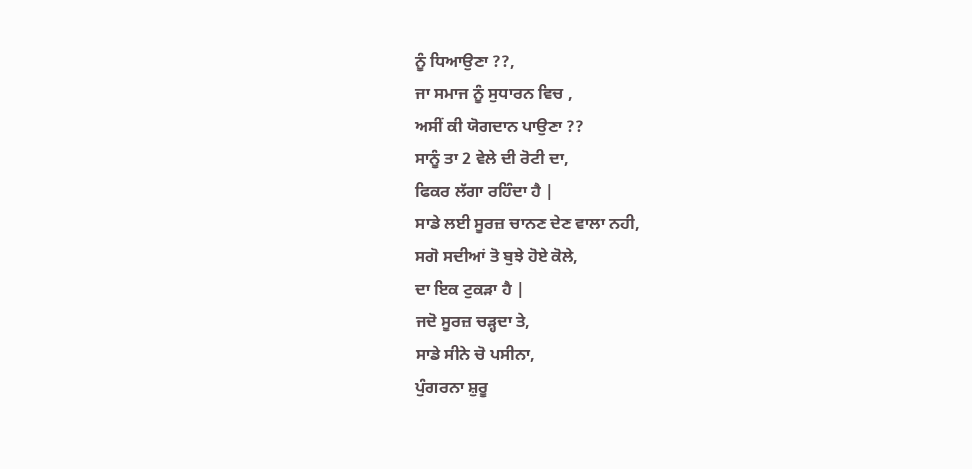ਨੂੰ ਧਿਆਉਣਾ ??,
ਜਾ ਸਮਾਜ ਨੂੰ ਸੁਧਾਰਨ ਵਿਚ ,
ਅਸੀਂ ਕੀ ਯੋਗਦਾਨ ਪਾਉਣਾ ??
ਸਾਨੂੰ ਤਾ 2 ਵੇਲੇ ਦੀ ਰੋਟੀ ਦਾ,
ਫਿਕਰ ਲੱਗਾ ਰਹਿੰਦਾ ਹੈ |
ਸਾਡੇ ਲਈ ਸੂਰਜ਼ ਚਾਨਣ ਦੇਣ ਵਾਲਾ ਨਹੀ,
ਸਗੋ ਸਦੀਆਂ ਤੋ ਬੁਝੇ ਹੋਏ ਕੋਲੇ,
ਦਾ ਇਕ ਟੁਕੜਾ ਹੈ |
ਜਦੋ ਸੂਰਜ਼ ਚੜ੍ਹਦਾ ਤੇ,
ਸਾਡੇ ਸੀਨੇ ਚੋ ਪਸੀਨਾ,
ਪੁੰਗਰਨਾ ਸ਼ੁਰੂ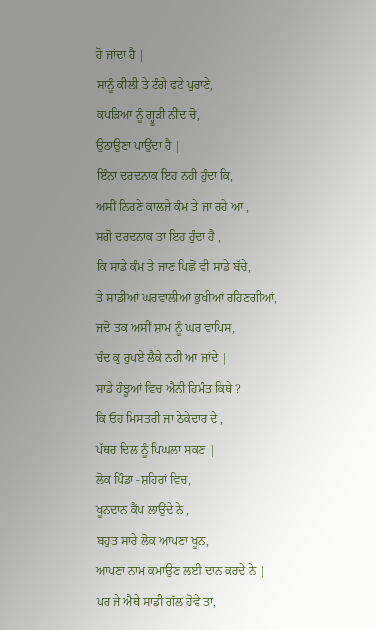ਹੋ ਜਾਂਦਾ ਹੈ |
ਸਾਨੂੰ ਕੀਲੀ ਤੇ ਟੰਗੇ ਫਟੇ ਪੁਰਾਣੇ,
ਕਪੜਿਆ ਨੂੰ ਗ੍ਹੂੜੀ ਨੀਂਦ ਚੋ,
ਉਠਾਉਣਾ ਪਾਉਂਦਾ ਹੈ |
ਇੰਨਾ ਦਰਦਨਾਕ ਇਹ ਨਹੀ ਹੁੰਦਾ ਕਿ,
ਅਸੀਂ ਨਿਰਣੇ ਕਾਲਜੇ ਕੰਮ ਤੇ ਜਾ ਰਹੇ ਆ ,
ਸਗੋ ਦਰਦਨਾਕ ਤਾ ਇਹ ਹੁੰਦਾ ਹੈ ,
ਕਿ ਸਾਡੇ ਕੰਮ ਤੇ ਜਾਣ ਪਿਛੋਂ ਵੀ ਸਾਡੇ ਬੱਚੇ,
ਤੇ ਸਾਡੀਆਂ ਘਰਵਾਲੀਆਂ ਭੁਖੀਆਂ ਰਹਿਣਗੀਆਂ,
ਜਦੋ ਤਕ ਅਸੀਂ ਸ਼ਾਮ ਨੂੰ ਘਰ ਵਾਪਿਸ,
ਚੰਦ ਕੁ ਰੁਪਏ ਲੈਕੇ ਨਹੀ ਆ ਜਾਂਦੇ |
ਸਾਡੇ ਹੰਝੂਆਂ ਵਿਚ ਐਨੀ ਹਿਮੰਤ ਕਿਥੇ ?
ਕਿ ਓਹ ਮਿਸਤਰੀ ਜਾ ਠੇਕੇਦਾਰ ਦੇ ,
ਪੱਥਰ ਦਿਲ ਨੂੰ ਪਿਘਲਾ ਸਕਣ |
ਲੋਕ ਪਿੰਡਾ -ਸ਼ਹਿਰਾਂ ਵਿਚ,
ਖੂਨਦਾਨ ਕੈਂਪ ਲਾਉਂਦੇ ਨੇ ,
ਬਹੁਤ ਸਾਰੇ ਲੋਕ ਆਪਣਾ ਖੂਨ,
ਆਪਣਾ ਨਾਮ ਕਮਾਉਣ ਲਈ ਦਾਨ ਕਰਦੇ ਨੇ |
ਪਰ ਜੇ ਐਥੇ ਸਾਡੀ ਗੱਲ ਹੋਵੇ ਤਾ,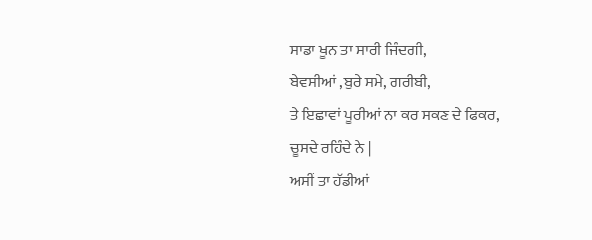ਸਾਡਾ ਖੂਨ ਤਾ ਸਾਰੀ ਜਿੰਦਗੀ,
ਬੇਵਸੀਆਂ ,ਬੁਰੇ ਸਮੇ, ਗਰੀਬੀ,
ਤੇ ਇਛਾਵਾਂ ਪੂਰੀਆਂ ਨਾ ਕਰ ਸਕਣ ਦੇ ਫਿਕਰ,
ਚੂਸਦੇ ਰਹਿੰਦੇ ਨੇ |
ਅਸੀਂ ਤਾ ਹੱਡੀਆਂ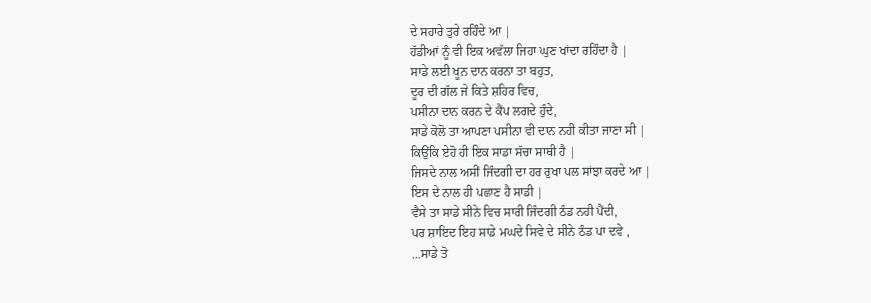ਦੇ ਸਹਾਰੇ ਤੁਰੇ ਰਹਿੰਦੇ ਆ |
ਹੱਡੀਆਂ ਨੂੰ ਵੀ ਇਕ ਅਵੱਲਾ ਜਿਹਾ ਘੁਣ ਖਾਂਦਾ ਰਹਿੰਦਾ ਹੈ |
ਸਾਡੇ ਲਈ ਖੂਨ ਦਾਨ ਕਰਨਾ ਤਾ ਬਹੁਤ,
ਦੂਰ ਦੀ ਗੱਲ ਜੇ ਕਿਤੇ ਸ਼ਹਿਰ ਵਿਚ,
ਪਸੀਨਾ ਦਾਨ ਕਰਨ ਦੇ ਕੈਂਪ ਲਗਦੇ ਹੁੰਦੇ,
ਸਾਡੇ ਕੋਲੋ ਤਾ ਆਪਣਾ ਪਸੀਨਾ ਵੀ ਦਾਨ ਨਹੀ ਕੀਤਾ ਜਾਣਾ ਸੀ |
ਕਿਉਂਕਿ ਏਹੋ ਹੀ ਇਕ ਸਾਡਾ ਸੱਚਾ ਸਾਥੀ ਹੈ |
ਜਿਸਦੇ ਨਾਲ ਅਸੀਂ ਜਿੰਦਗੀ ਦਾ ਹਰ ਰੁਖਾ ਪਲ ਸਾਂਝਾ ਕਰਦੇ ਆ |
ਇਸ ਦੇ ਨਾਲ ਹੀ ਪਛਾਣ ਹੈ ਸਾਡੀ |
ਵੈਸੇ ਤਾ ਸਾਡੇ ਸੀਨੇ ਵਿਚ ਸਾਰੀ ਜਿੰਦਗੀ ਠੰਡ ਨਹੀ ਪੈਂਦੀ,
ਪਰ ਸ਼ਾਇਦ ਇਹ ਸਾਡੇ ਮਘਦੇ ਸਿਵੇ ਦੇ ਸੀਨੇ ਠੰਡ ਪਾ ਦਵੇ ,
...ਸਾਡੇ ਤੋ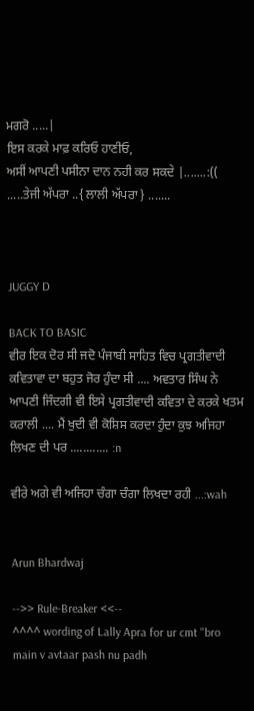ਮਗਰੋ .....|
ਇਸ ਕਰਕੇ ਮਾਫ਼ ਕਰਿਓ ਹਾਣੀਓ,
ਅਸੀਂ ਆਪਣੀ ਪਸੀਨਾ ਦਾਨ ਨਹੀ ਕਰ ਸਕਦੇ |.......:((
.....ਤੇਜੀ ਅੱਪਰਾ ..{ ਲਾਲੀ ਅੱਪਰਾ } .......



JUGGY D

BACK TO BASIC
ਵੀਰ ਇਕ ਦੋਰ ਸੀ ਜਦੋ ਪੰਜਾਬੀ ਸਾਹਿਤ ਵਿਚ ਪ੍ਰਗਤੀਵਾਦੀ ਕਵਿਤਾਵਾ ਦਾ ਬਹੁਤ ਜੋਰ ਹੁੰਦਾ ਸੀ .... ਅਵਤਾਰ ਸਿੰਘ ਨੇ ਆਪਣੀ ਜਿੰਦਗੀ ਵੀ ਇਸੇ ਪ੍ਰਗਤੀਵਾਦੀ ਕਵਿਤਾ ਦੇ ਕਰਕੇ ਖਤਮ ਕਰਾਲੀ .... ਮੈਂ ਖੁਦੀ ਵੀ ਕੋਸ਼ਿਸ ਕਰਦਾ ਹੁੰਦਾ ਕੁਝ ਅਜਿਹਾ ਲਿਖਣ ਦੀ ਪਰ ............ :n

ਵੀਰੇ ਅਗੇ ਵੀ ਅਜਿਹਾ ਚੰਗਾ ਚੰਗਾ ਲਿਖਦਾ ਰਹੀ ...:wah


Arun Bhardwaj

-->> Rule-Breaker <<--
^^^^ wording of Lally Apra for ur cmt "bro main v avtaar pash nu padh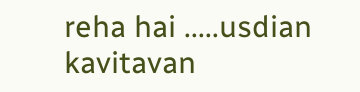reha hai .....usdian kavitavan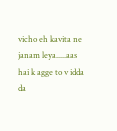vicho eh kavita ne janam leya.....aas hai k agge to v idda da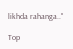likhda rahanga.."

Top